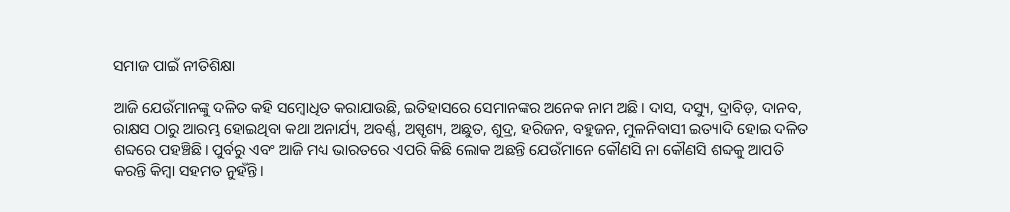ସମାଜ ପାଇଁ ନୀତିଶିକ୍ଷା

ଆଜି ଯେଉଁମାନଙ୍କୁ ଦଳିତ କହି ସମ୍ବୋଧିତ କରାଯାଉଛି, ଇତିହାସରେ ସେମାନଙ୍କର ଅନେକ ନାମ ଅଛି। ଦାସ, ଦସ୍ୟୁ, ଦ୍ରାବିଡ଼, ଦାନବ, ରାକ୍ଷସ ଠାରୁ ଆରମ୍ଭ ହୋଇଥିବା କଥା ଅନାର୍ଯ୍ୟ, ଅବର୍ଣ୍ଣ, ଅସ୍ପୃଶ୍ୟ, ଅଛୁତ, ଶୁଦ୍ର, ହରିଜନ, ବହୁଜନ, ମୁଳନିବାସୀ ଇତ୍ୟାଦି ହୋଇ ଦଳିତ ଶବ୍ଦରେ ପହଞ୍ଚିଛି। ପୁର୍ବରୁ ଏବଂ ଆଜି ମଧ୍ୟ ଭାରତରେ ଏପରି କିଛି ଲୋକ ଅଛନ୍ତି ଯେଉଁମାନେ କୌଣସି ନା କୌଣସି ଶବ୍ଦକୁ ଆପତି କରନ୍ତି କିମ୍ବା ସହମତ ନୁହଁନ୍ତି।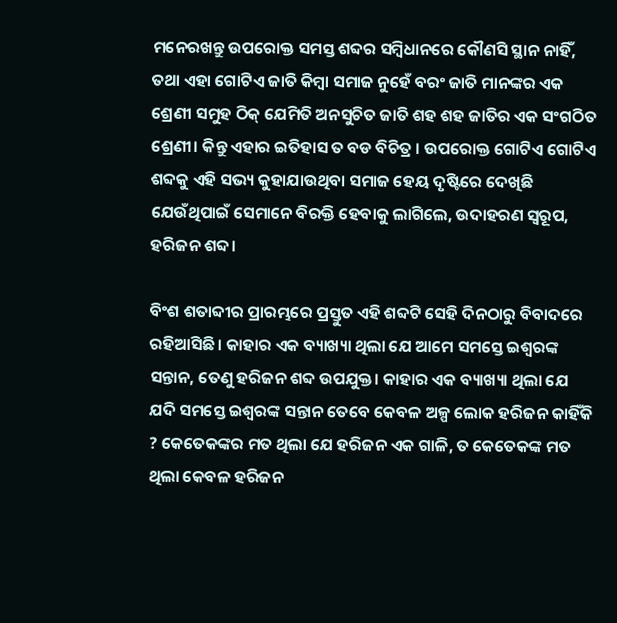ମନେରଖନ୍ତୁ ଉପରୋକ୍ତ ସମସ୍ତ ଶବ୍ଦର ସମ୍ବିଧାନରେ କୌଣସି ସ୍ଥାନ ନାହିଁ, ତଥା ଏହା ଗୋଟିଏ ଜାତି କିମ୍ବା ସମାଜ ନୁହେଁ ବରଂ ଜାତି ମାନଙ୍କର ଏକ ଶ୍ରେଣୀ ସମୁହ ଠିକ୍ ଯେମିତି ଅନସୁଚିତ ଜାତି ଶହ ଶହ ଜାତିର ଏକ ସଂଗଠିତ ଶ୍ରେଣୀ। କିନ୍ତୁ ଏହାର ଇତିହାସ ତ ବଡ ବିଚିତ୍ର । ଉପରୋକ୍ତ ଗୋଟିଏ ଗୋଟିଏ ଶବ୍ଦକୁ ଏହି ସଭ୍ୟ କୁହାଯାଉଥିବା ସମାଜ ହେୟ ଦୃଷ୍ଟିରେ ଦେଖିଛି ଯେଉଁଥିପାଇଁ ସେମାନେ ବିରକ୍ତି ହେବାକୁ ଲାଗିଲେ, ଉଦାହରଣ ସ୍ୱରୂପ, ହରିଜନ ଶବ୍ଦ।

ବିଂଶ ଶତାବ୍ଦୀର ପ୍ରାରମ୍ଭରେ ପ୍ରସ୍ତୁତ ଏହି ଶବ୍ଦଟି ସେହି ଦିନଠାରୁ ବିବାଦରେ ରହିଆସିଛି। କାହାର ଏକ ବ୍ୟାଖ୍ୟା ଥିଲା ଯେ ଆମେ ସମସ୍ତେ ଇଶ୍ବରଙ୍କ ସନ୍ତାନ, ତେଣୁ ହରିଜନ ଶବ୍ଦ ଉପଯୁକ୍ତ। କାହାର ଏକ ବ୍ୟାଖ୍ୟା ଥିଲା ଯେ ଯଦି ସମସ୍ତେ ଇଶ୍ବରଙ୍କ ସନ୍ତାନ ତେବେ କେବଳ ଅଳ୍ପ ଲୋକ ହରିଜନ କାହିଁକି ? କେତେକଙ୍କର ମତ ଥିଲା ଯେ ହରିଜନ ଏକ ଗାଳି, ତ କେତେକଙ୍କ ମତ ଥିଲା କେବଳ ହରିଜନ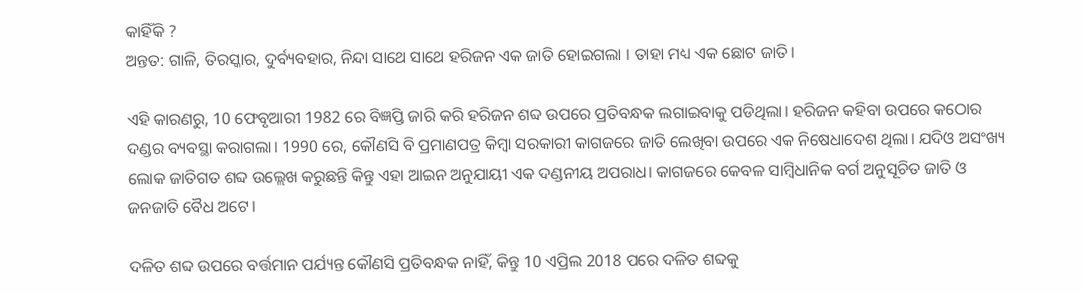କାହିଁକି ?
ଅନ୍ତତ: ଗାଳି, ତିରସ୍କାର, ଦୁର୍ବ୍ୟବହାର, ନିନ୍ଦା ସାଥେ ସାଥେ ହରିଜନ ଏକ ଜାତି ହୋଇଗଲା । ତାହା ମଧ୍ୟ ଏକ ଛୋଟ ଜାତି।

ଏହି କାରଣରୁ, 10 ଫେବୃଆରୀ 1982 ରେ ବିଜ୍ଞପ୍ତି ଜାରି କରି ହରିଜନ ଶବ୍ଦ ଉପରେ ପ୍ରତିବନ୍ଧକ ଲଗାଇବାକୁ ପଡିଥିଲା। ହରିଜନ କହିବା ଉପରେ କଠୋର ଦଣ୍ଡର ବ୍ୟବସ୍ଥା କରାଗଲା। 1990 ରେ, କୌଣସି ବି ପ୍ରମାଣପତ୍ର କିମ୍ବା ସରକାରୀ କାଗଜରେ ଜାତି ଲେଖିବା ଉପରେ ଏକ ନିଷେଧାଦେଶ ଥିଲା। ଯଦିଓ ଅସଂଖ୍ୟ ଲୋକ ଜାତିଗତ ଶବ୍ଦ ଉଲ୍ଲେଖ କରୁଛନ୍ତି କିନ୍ତୁ ଏହା ଆଇନ ଅନୁଯାୟୀ ଏକ ଦଣ୍ଡନୀୟ ଅପରାଧ। କାଗଜରେ କେବଳ ସାମ୍ବିଧାନିକ ବର୍ଗ ଅନୁସୂଚିତ ଜାତି ଓ ଜନଜାତି ବୈଧ ଅଟେ।

ଦଳିତ ଶବ୍ଦ ଉପରେ ବର୍ତ୍ତମାନ ପର୍ଯ୍ୟନ୍ତ କୌଣସି ପ୍ରତିବନ୍ଧକ ନାହିଁ, କିନ୍ତୁ 10 ଏପ୍ରିଲ 2018 ପରେ ଦଳିତ ଶବ୍ଦକୁ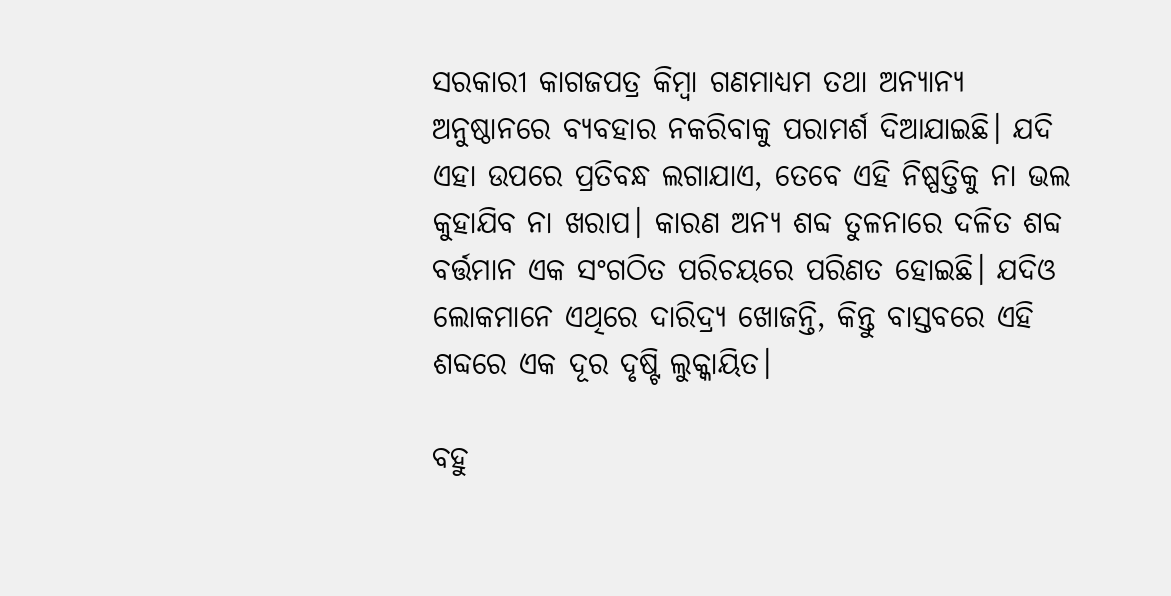ସରକାରୀ କାଗଜପତ୍ର କିମ୍ବା ଗଣମାଧ୍ୟମ ତଥା ଅନ୍ୟାନ୍ୟ ଅନୁଷ୍ଠାନରେ ବ୍ୟବହାର ନକରିବାକୁ ପରାମର୍ଶ ଦିଆଯାଇଛି। ଯଦି ଏହା ଉପରେ ପ୍ରତିବନ୍ଧ ଲଗାଯାଏ, ତେବେ ଏହି ନିଷ୍ପତ୍ତିକୁ ନା ଭଲ କୁହାଯିବ ନା ଖରାପ। କାରଣ ଅନ୍ୟ ଶବ୍ଦ ତୁଳନାରେ ଦଳିତ ଶବ୍ଦ ବର୍ତ୍ତମାନ ଏକ ସଂଗଠିତ ପରିଚୟରେ ପରିଣତ ହୋଇଛି। ଯଦିଓ ଲୋକମାନେ ଏଥିରେ ଦାରିଦ୍ର୍ୟ ଖୋଜନ୍ତି, କିନ୍ତୁ ବାସ୍ତବରେ ଏହି ଶବ୍ଦରେ ଏକ ଦୂର ଦୃଷ୍ଟି ଲୁକ୍କାୟିତ।

ବହୁ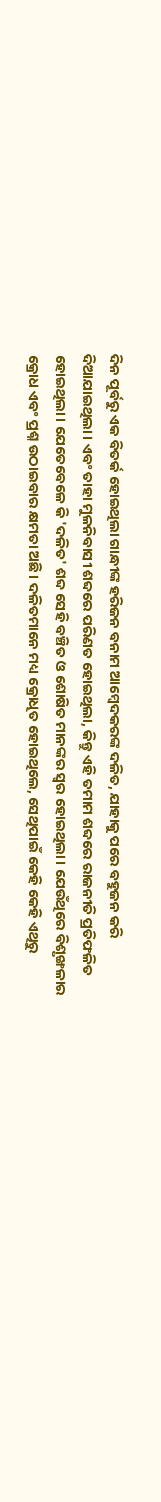ଦିନ ପୂର୍ବରୁ ଏକ ବିତର୍କ ହୋଇଥିଲା ଗାନ୍ଧୀଙ୍କ ହରିଜନ ବନାମ ଆମ୍ବେଦକରଙ୍କ ଦଳିତ, ଯାହାକୁ ପରେ ବହୁଜନ କରି ଦିଆଯାଇଥିଲା। ଏବଂ ତାହା ମୁଳନିବାସୀ ଶବ୍ଦରେ ପରିଣତ ହୋଇଥିଲା, କିନ୍ତୁ ଏହି ତମାମ ଶବ୍ଦରେ ରାଜନୀତି ପ୍ରତିଫଳିତ ହୋଇଥିଲା। ଯେତେବେଳେ କି 'ଦଳିତ' ଶବ୍ଦ ସେହି ବଞ୍ଚିତ ଓ ଶୋଷିତ ମାନଙ୍କର ସ୍ୱର ହୋଇଥିଲା। ଯେଉଁଥିରେ ବିଶୃଙ୍ଖଳାର କ୍ରୋଧ ଏବଂ ପ୍ରଶ୍ନ ଉଠାଇବାର କ୍ଷମତା ଅଛି। ଦଳିତମାନେ ମଧ୍ୟ କ୍ରୋଧିତ ହୋଇଥିଲେ, ସେଥିପାଇଁ କେହି କେହି ଏଥିରୁ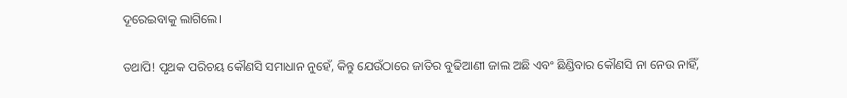ଦୂରେଇବାକୁ ଲାଗିଲେ।

ତଥାପି! ପୃଥକ ପରିଚୟ କୌଣସି ସମାଧାନ ନୁହେଁ, କିନ୍ତୁ ଯେଉଁଠାରେ ଜାତିର ବୁଢିଆଣୀ ଜାଲ ଅଛି ଏବଂ ଛିଣ୍ଡିବାର କୌଣସି ନା ନେଉ ନାହିଁ,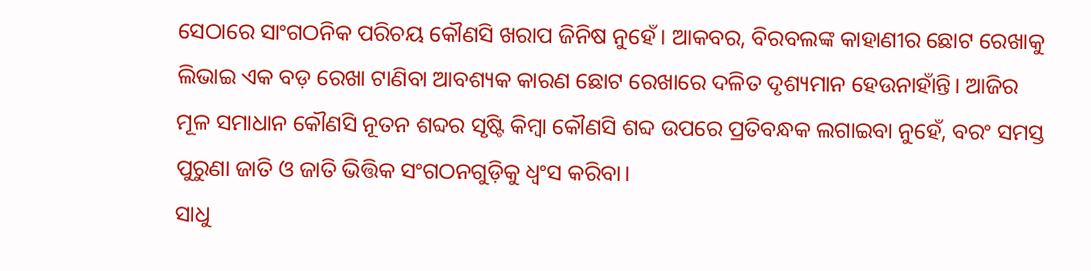ସେଠାରେ ସାଂଗଠନିକ ପରିଚୟ କୌଣସି ଖରାପ ଜିନିଷ ନୁହେଁ। ଆକବର, ବିରବଲଙ୍କ କାହାଣୀର ଛୋଟ ରେଖାକୁ ଲିଭାଇ ଏକ ବଡ଼ ରେଖା ଟାଣିବା ଆବଶ୍ୟକ କାରଣ ଛୋଟ ରେଖାରେ ଦଳିତ ଦୃଶ୍ୟମାନ ହେଉନାହାଁନ୍ତି। ଆଜିର ମୂଳ ସମାଧାନ କୌଣସି ନୂତନ ଶବ୍ଦର ସୃଷ୍ଟି କିମ୍ବା କୌଣସି ଶବ୍ଦ ଉପରେ ପ୍ରତିବନ୍ଧକ ଲଗାଇବା ନୁହେଁ, ବରଂ ସମସ୍ତ ପୁରୁଣା ଜାତି ଓ ଜାତି ଭିତ୍ତିକ ସଂଗଠନଗୁଡ଼ିକୁ ଧ୍ୱଂସ କରିବା।
ସାଧୁ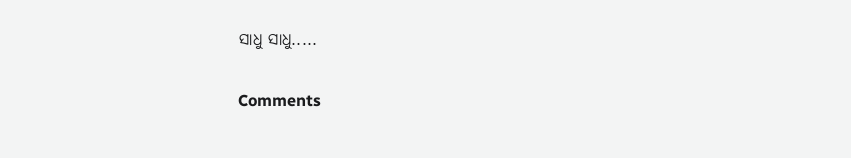ସାଧୁ ସାଧୁ.....

Comments